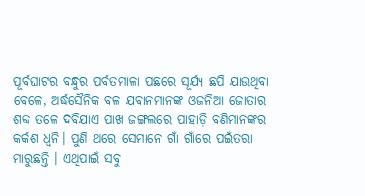ପୂର୍ବଘାଟର ବନ୍ଧୁର ପର୍ବତମାଳା ପଛରେ ସୂର୍ଯ୍ୟ ଛପି ଯାଉଥିବା ବେଳେ, ଅର୍ଦ୍ଧସୈନିକ ବଳ ଯବାନମାନଙ୍କ ଓଜନିଆ ଜୋତାର ଶବ୍ଦ ତଳେ ଦବିଯାଏ ପାଖ ଜଙ୍ଗଲରେ ପାହାଡ଼ି ବଣିମାନଙ୍କର କର୍କଶ ଧ୍ଵନି। ପୁଣି ଥରେ ସେମାନେ ଗାଁ ଗାଁରେ ପଇଁତରା ମାରୁଛନ୍ତି । ଏଥିପାଇଁ ସବୁ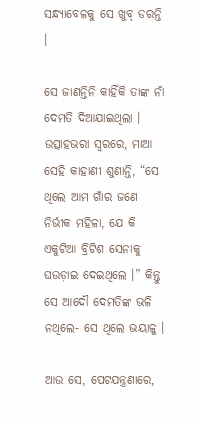ସନ୍ଧ୍ୟାବେଳକୁ ସେ ଖୁବ୍‌ ଡରନ୍ତି ।

ସେ ଜାଣନ୍ତିନି କାହିଁକି ତାଙ୍କ ନାଁ ଦେମତି ଦିଆଯାଇଥିଲା । ଉତ୍ସାହଭରା ସ୍ଵରରେ, ମାଆ ସେହି କାହାଣୀ ଶୁଣାନ୍ତି, “ସେ ଥିଲେ ଆମ ଗାଁର ଜଣେ ନିର୍ଭୀକ ମହିଳା, ଯେ କି ଏକୁଟିଆ ବ୍ରିଟିଶ ସେନାକୁ ଘଉଡ଼ାଇ ଦେଇଥିଲେ ।” କିନ୍ତୁ ସେ ଆଦୌ ଦେମତିଙ୍କ ଭଳି ନଥିଲେ- ସେ ଥିଲେ ଭୟାଳୁ ।

ଆଉ ସେ, ପେଟଯନ୍ତ୍ରଣାରେ,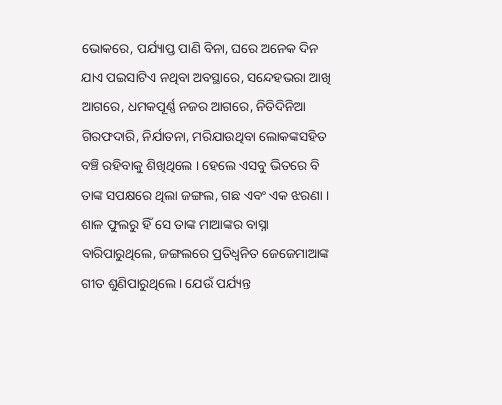ଭୋକରେ, ପର୍ଯ୍ୟାପ୍ତ ପାଣି ବିନା, ଘରେ ଅନେକ ଦିନ ଯାଏ ପଇସାଟିଏ ନଥିବା ଅବସ୍ଥାରେ, ସନ୍ଦେହଭରା ଆଖି ଆଗରେ, ଧମକପୂର୍ଣ୍ଣ ନଜର ଆଗରେ, ନିତିଦିନିଆ ଗିରଫଦାରି, ନିର୍ଯାତନା, ମରିଯାଉଥିବା ଲୋକଙ୍କସହିତ ବଞ୍ଚି ରହିବାକୁ ଶିଖିଥିଲେ । ହେଲେ ଏସବୁ ଭିତରେ ବି ତାଙ୍କ ସପକ୍ଷରେ ଥିଲା ଜଙ୍ଗଲ, ଗଛ ଏବଂ ଏକ ଝରଣା । ଶାଳ ଫୁଲରୁ ହିଁ ସେ ତାଙ୍କ ମାଆଙ୍କର ବାସ୍ନା ବାରିପାରୁଥିଲେ, ଜଙ୍ଗଲରେ ପ୍ରତିଧ୍ଵନିତ ଜେଜେମାଆଙ୍କ ଗୀତ ଶୁଣିପାରୁଥିଲେ । ଯେଉଁ ପର୍ଯ୍ୟନ୍ତ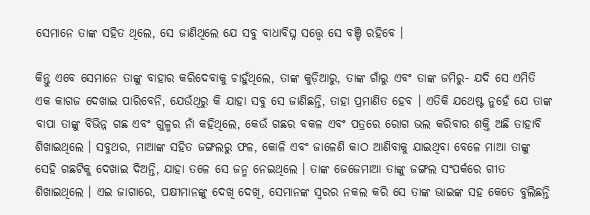ସେମାନେ ତାଙ୍କ ସହିତ ଥିଲେ, ସେ ଜାଣିଥିଲେ ଯେ ସବୁ ବାଧାବିଘ୍ନ ସତ୍ତ୍ଵେ ସେ ବଞ୍ଚି ରହିବେ ।

କିନ୍ତୁ ଏବେ ସେମାନେ ତାଙ୍କୁ ବାହାର କରିଦେବାକୁ ଚାହୁଁଥିଲେ, ତାଙ୍କ କୁଡ଼ିଆରୁ, ତାଙ୍କ ଗାଁରୁ ଏବଂ ତାଙ୍କ ଜମିରୁ- ଯଦି ସେ ଏମିତି ଏକ କାଗଜ ଦେଖାଇ ପାରିବେନି, ଯେଉଁଥିରୁ କି ଯାହା ସବୁ ସେ ଜାଣିଛନ୍ତି, ତାହା ପ୍ରମାଣିତ ହେବ । ଏତିକି ଯଥେଷ୍ଟ ନୁହେଁ ଯେ ତାଙ୍କ ବାପା ତାଙ୍କୁ ବିଭିନ୍ନ ଗଛ ଏବଂ ଗୁଳ୍ମର ନାଁ କହିଥିଲେ, କେଉଁ ଗଛର ବକଳ ଏବଂ ପତ୍ରରେ ରୋଗ ଭଲ କରିବାର ଶକ୍ତି ଅଛି ତାହାବି ଶିଖାଇଥିଲେ । ସବୁଥର, ମାଆଙ୍କ ସହିତ ଜଙ୍ଗଲରୁ ଫଳ, କୋଳି ଏବଂ ଜାଳେଣି କାଠ ଆଣିବାକୁ ଯାଇଥିବା ବେଳେ ମାଆ ତାଙ୍କୁ ସେହି ଗଛଟିକୁ ଦେଖାଇ ଦିଅନ୍ତି, ଯାହା ତଳେ ସେ ଜନ୍ମ ନେଇଥିଲେ । ତାଙ୍କ ଜେଜେମାଆ ତାଙ୍କୁ ଜଙ୍ଗଲ ସଂପର୍କରେ ଗୀତ ଶିଖାଇଥିଲେ । ଏଇ ଜାଗାରେ, ପକ୍ଷୀମାନଙ୍କୁ ଦେଖି ଦେଖି, ସେମାନଙ୍କ ସ୍ଵରର ନକଲ କରି ସେ ତାଙ୍କ ଭାଇଙ୍କ ସହ କେତେ ବୁଲିଛନ୍ତି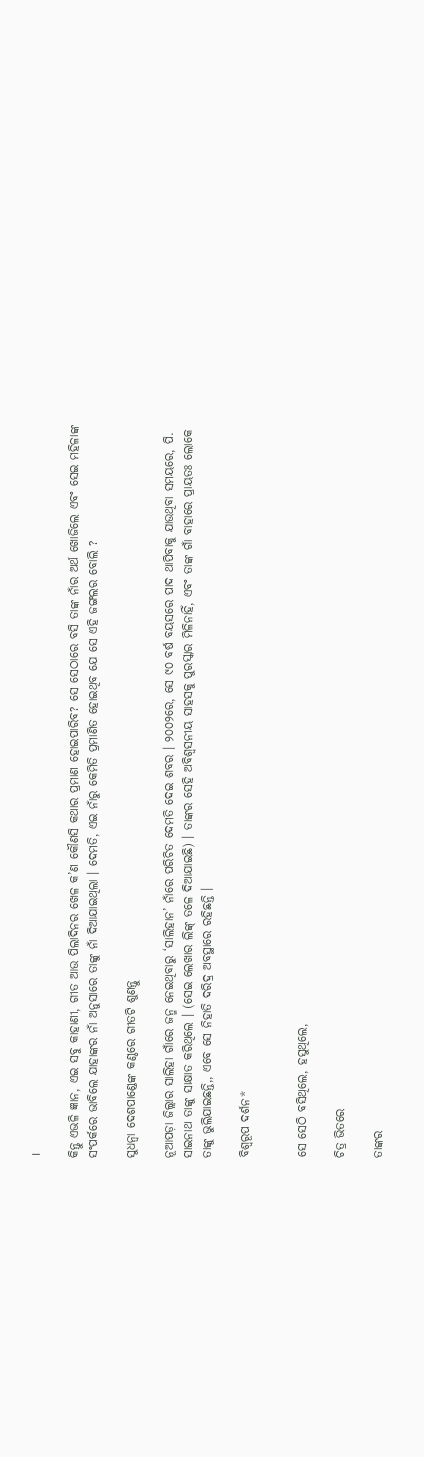।

କିନ୍ତୁ ଏଭଳି ଜ୍ଞାନ, ଏଇ ସବୁ କାହାଣୀ, ଗୀତ ଆଉ ପିଲାଦିନର ଖେଳ କ’ଣ କୌଣସି କଥାର ପ୍ରମାଣ ହୋଇପାରିବ? ସେ ସେଠାରେ ବସି ତାଙ୍କ ନାଁର ଅର୍ଥ ଖୋଜିଲେ ଏବଂ ସେଇ ମହିଳାଙ୍କ ସଂପର୍କରେ ଭାବିଲେ ଯାହାଙ୍କର ନାଁ ଅନୁସାରେ ତାଙ୍କୁ ନାଁ ଦିଆଯାଇଥିଲା । ଦେମତି, ଏଇ ନାଁରୁ କେମିତି ପ୍ରମାଣିତ ହୋଇଥିବ ଯେ ସେ ଏହି ଜଙ୍ଗଲର ବୋଲି ?

ସୁଧନ୍ଵା ଦେଶପାଣ୍ଡେଙ୍କ କଣ୍ଠରେ ଗୀତଟି ଶୁଣନ୍ତୁ

ନୂଆପଡ଼ା ଜିଲ୍ଲାର ସାଲିହା ଗାଁରେ ଜନ୍ମ ନେଇଥିବାରୁ ‘ସାଲିହାନ’ ନାଁରେ ପରିଚିତ ଦେମତି ଦେଇ ଶବର । ୨୦୦୨ରେ, ସେ ୯୦ ବର୍ଷ ବୟସରେ ପାଦ ଥାପିବାକୁ ଯାଉଥିବା ସମୟରେ, ପି. ସାଇନାଥ ତାଙ୍କୁ ସାକ୍ଷାତ କରିଥିଲେ । (ସେଇ ଲେଖାର ଲିଙ୍କ୍‌ ତଳେ ଦିଆଯାଇଛି) । ତାଙ୍କର ସେହି ଅବିଶ୍ଵସନୀୟ ସାହସକୁ ପୁରସ୍କାର ମିଳିନାହିଁ, ଏବଂ ତାଙ୍କ ଗାଁ ବାହାରେ ପ୍ରାୟତଃ ଲୋକେ ତାଙ୍କୁ ଭୁଲିଯାଇଛନ୍ତି,, ଏବେ ସେ ନିହାତି ଦରିଦ୍ର ଅବସ୍ଥାରେ ରହିଛନ୍ତି ।

ବିଶ୍ଵରୂପ ଦର୍ଶନ*


ସେ ସେଠି ବସିଥିଲେ, ହସୁଥିଲେ,

ଚିତ୍ର ଭିତରେ

ତାଙ୍କର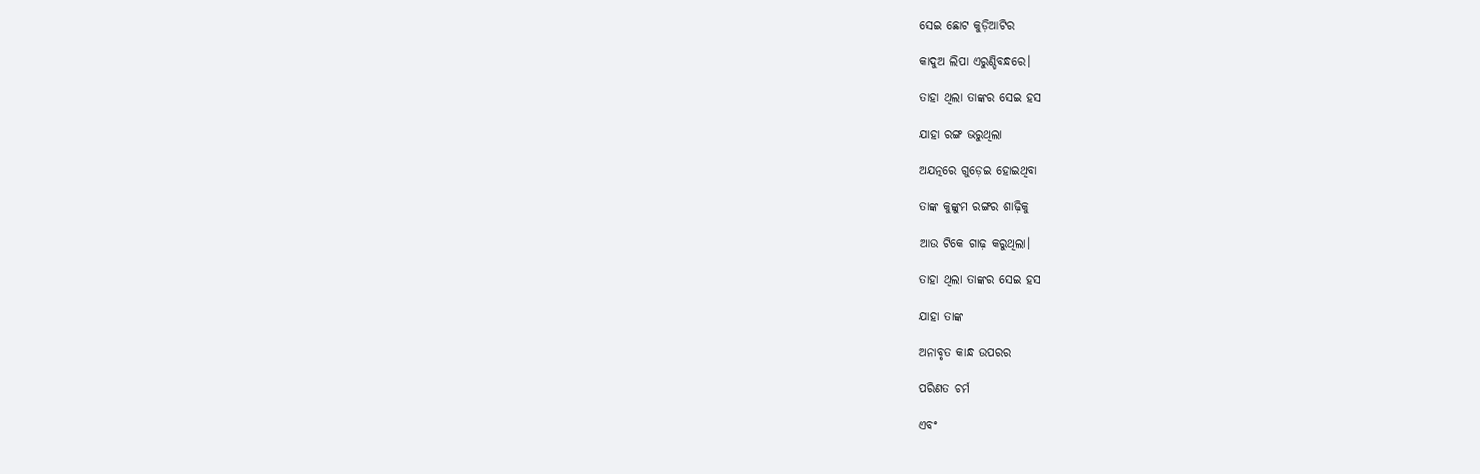ସେଇ ଛୋଟ କୁଡ଼ିଆଟିର

କାଦୁଅ ଲିପା ଏରୁଣ୍ଡିବନ୍ଧରେ।

ତାହା ଥିଲା ତାଙ୍କର ସେଇ ହସ

ଯାହା ରଙ୍ଗ ଭରୁଥିଲା

ଅଯତ୍ନରେ ଗୁଡ଼େଇ ହୋଇଥିବା

ତାଙ୍କ କୁଙ୍କୁମ ରଙ୍ଗର ଶାଢ଼ିକୁ

ଆଉ ଟିକେ ଗାଢ଼ କରୁଥିଲା।

ତାହା ଥିଲା ତାଙ୍କର ସେଇ ହସ

ଯାହା ତାଙ୍କ

ଅନାବୃତ କାନ୍ଧ ଉପରର

ପରିଣତ ଚର୍ମ

ଏବଂ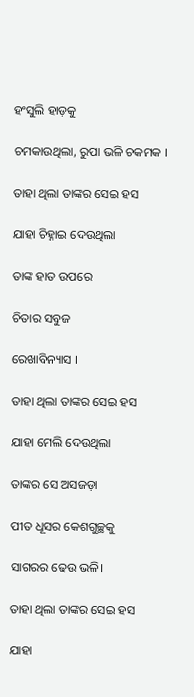ହଂସୁଲି ହାଡ଼କୁ

ଚମକାଉଥିଲା, ରୁପା ଭଳି ଚକମକ ।

ତାହା ଥିଲା ତାଙ୍କର ସେଇ ହସ

ଯାହା ଚିହ୍ନାଇ ଦେଉଥିଲା

ତାଙ୍କ ହାତ ଉପରେ

ଚିତାର ସବୁଜ

ରେଖାବିନ୍ୟାସ ।

ତାହା ଥିଲା ତାଙ୍କର ସେଇ ହସ

ଯାହା ମେଲି ଦେଉଥିଲା

ତାଙ୍କର ସେ ଅସଜଡ଼ା

ପୀତ ଧୂସର କେଶଗୁଚ୍ଛକୁ

ସାଗରର ଢେଉ ଭଳି।

ତାହା ଥିଲା ତାଙ୍କର ସେଇ ହସ

ଯାହା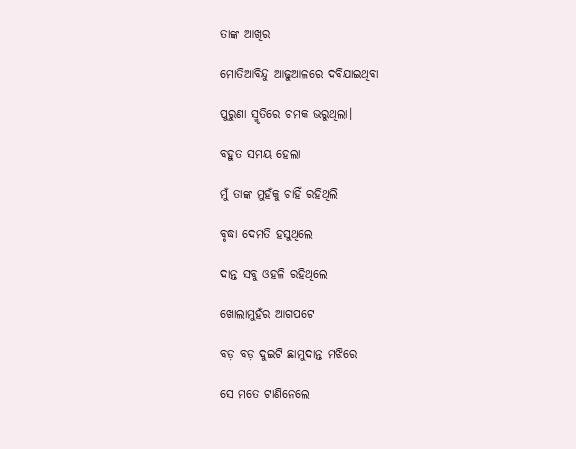ତାଙ୍କ ଆଖିର

ମୋତିଆବିନ୍ଦୁ ଆଢୁଆଳରେ ଦବିଯାଇଥିବା

ପୁରୁଣା ସ୍ମୃତିରେ ଚମକ ଭରୁଥିଲା।

ବହୁତ ସମୟ ହେଲା

ମୁଁ ତାଙ୍କ ମୁହଁକୁ ଚାହିଁ ରହିଥିଲି

ବୃଦ୍ଧା ଦେମତି ହସୁଥିଲେ

ଦାନ୍ତ ସବୁ ଓହଳି ରହିଥିଲେ

ଖୋଲାମୁହଁର ଆଗପଟେ

ବଡ଼ ବଡ଼ ଦୁଇଟି ଛାମୁଦାନ୍ତ ମଝିରେ

ସେ ମତେ ଟାଣିନେଲେ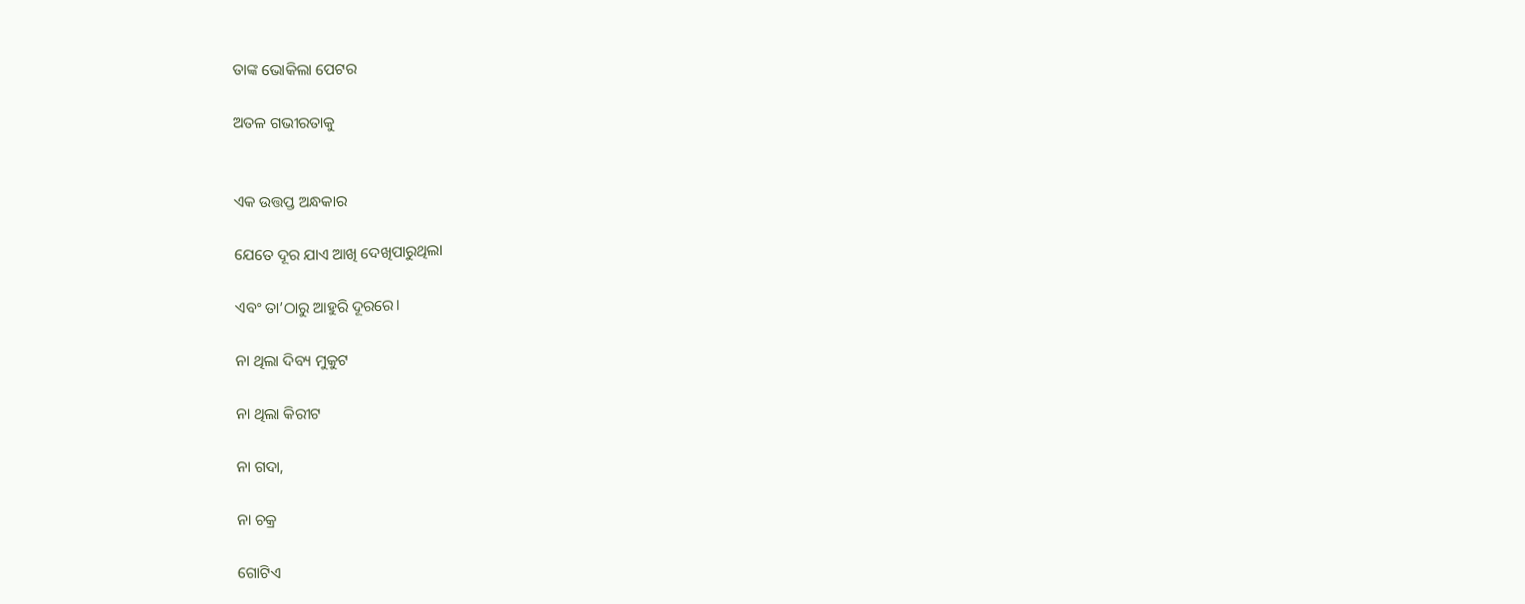ତାଙ୍କ ଭୋକିଲା ପେଟର

ଅତଳ ଗଭୀରତାକୁ


ଏକ ଉତ୍ତପ୍ତ ଅନ୍ଧକାର

ଯେତେ ଦୂର ଯାଏ ଆଖି ଦେଖିପାରୁଥିଲା

ଏବଂ ତା’ଠାରୁ ଆହୁରି ଦୂରରେ।

ନା ଥିଲା ଦିବ୍ୟ ମୁକୁଟ

ନା ଥିଲା କିରୀଟ

ନା ଗଦା,

ନା ଚକ୍ର

ଗୋଟିଏ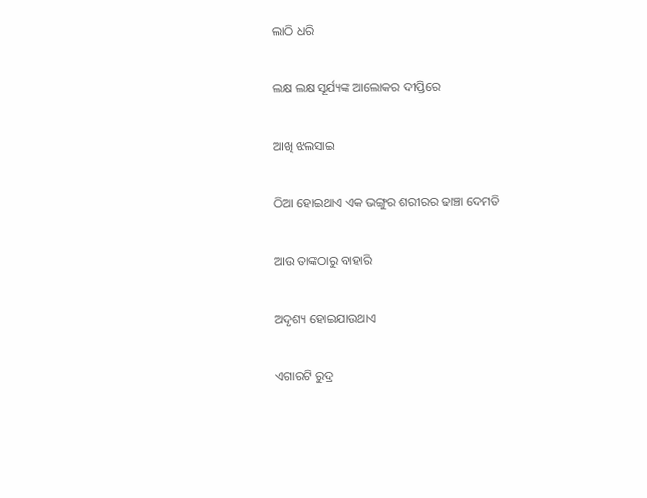ଲାଠି ଧରି

ଲକ୍ଷ ଲକ୍ଷ ସୂର୍ଯ୍ୟଙ୍କ ଆଲୋକର ଦୀପ୍ତିରେ

ଆଖି ଝଲସାଇ

ଠିଆ ହୋଇଥାଏ ଏକ ଭଙ୍ଗୁର ଶରୀରର ଢାଞ୍ଚା ଦେମତି

ଆଉ ତାଙ୍କଠାରୁ ବାହାରି

ଅଦୃଶ୍ୟ ହୋଇଯାଉଥାଏ

ଏଗାରଟି ରୁଦ୍ର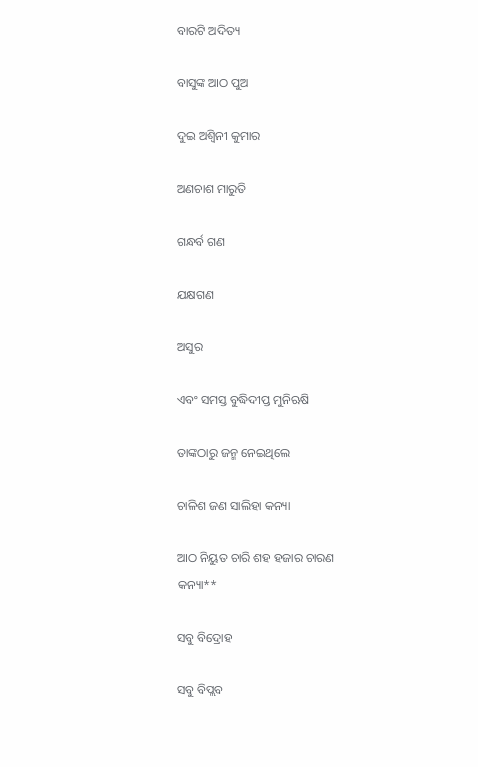ବାରଟି ଅଦିତ୍ୟ

ବାସୁଙ୍କ ଆଠ ପୁଅ

ଦୁଇ ଅଶ୍ଵିନୀ କୁମାର

ଅଣଚାଶ ମାରୁତି

ଗନ୍ଧର୍ବ ଗଣ

ଯକ୍ଷଗଣ

ଅସୁର

ଏବଂ ସମସ୍ତ ବୁଦ୍ଧିଦୀପ୍ତ ମୁନିଋଷି

ତାଙ୍କଠାରୁ ଜନ୍ମ ନେଇଥିଲେ

ଚାଳିଶ ଜଣ ସାଲିହା କନ୍ୟା

ଆଠ ନିୟୁତ ଚାରି ଶହ ହଜାର ଚାରଣ କନ୍ୟା**

ସବୁ ବିଦ୍ରୋହ

ସବୁ ବିପ୍ଲବ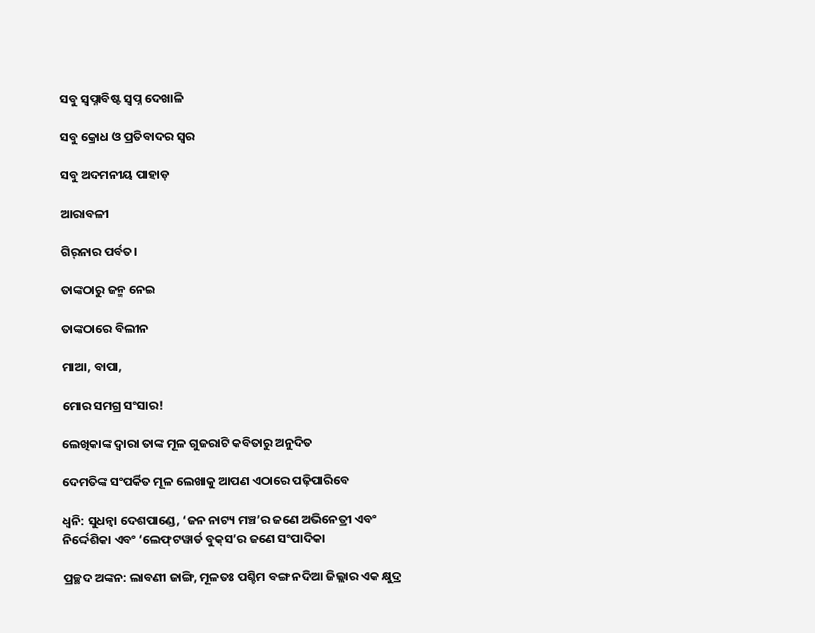ସବୁ ସ୍ଵପ୍ନାବିଷ୍ଟ ସ୍ଵପ୍ନ ଦେଖାଳି

ସବୁ କ୍ରୋଧ ଓ ପ୍ରତିବାଦର ସ୍ଵର

ସବୁ ଅଦମନୀୟ ପାହାଡ଼

ଆରାବଳୀ

ଗିର୍‌ନାର ପର୍ବତ।

ତାଙ୍କଠାରୁ ଜନ୍ମ ନେଇ

ତାଙ୍କଠାରେ ବିଲୀନ

ମାଆ, ବାପା,

ମୋର ସମଗ୍ର ସଂସାର!

ଲେଖିକାଙ୍କ ଦ୍ଵାରା ତାଙ୍କ ମୂଳ ଗୁଜରାଟି କବିତାରୁ ଅନୁଦିତ

ଦେମତିଙ୍କ ସଂପର୍କିତ ମୂଳ ଲେଖାକୁ ଆପଣ ଏଠାରେ ପଢ଼ିପାରିବେ

ଧ୍ଵନି: ସୁଧନ୍ଵା ଦେଶପାଣ୍ଡେ, ‘ଜନ ନାଟ୍ୟ ମଞ୍ଚ’ର ଜଣେ ଅଭିନେତ୍ରୀ ଏବଂ ନିର୍ଦ୍ଦେଶିକା ଏବଂ ‘ଲେଫ୍‌ଟୱାର୍ଡ ବୁକ୍‌ସ’ର ଜଣେ ସଂପାଦିକା

ପ୍ରଚ୍ଛଦ ଅଙ୍କନ: ଲାବଣୀ ଜାଙ୍ଗି, ମୂଳତଃ ପଶ୍ଚିମ ବଙ୍ଗ ନଦିଆ ଜିଲ୍ଲାର ଏକ କ୍ଷୁଦ୍ର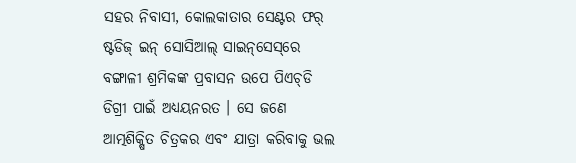ସହର ନିବାସୀ, କୋଲକାତାର ସେଣ୍ଟର ଫର୍‌ ଷ୍ଟଡିଜ୍‌ ଇନ୍‌ ସୋସିଆଲ୍‌ ସାଇନ୍‌ସେସ୍‌ରେ ବଙ୍ଗାଳୀ ଶ୍ରମିକଙ୍କ ପ୍ରବାସନ ଉପେ ପିଏଚ୍‌ଡି ଡିଗ୍ରୀ ପାଇଁ ଅଧ୍ୟୟନରତ । ସେ ଜଣେ ଆତ୍ମଶିକ୍ଷିତ ଚିତ୍ରକର ଏବଂ ଯାତ୍ରା କରିବାକୁ ଭଲ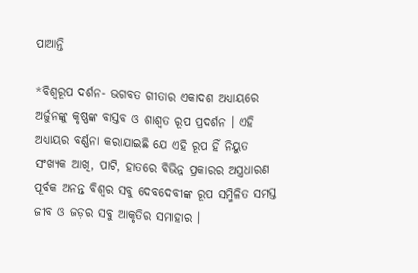ପାଆନ୍ତି

*ବିଶ୍ଵରୂପ ଦର୍ଶନ- ଭଗବତ ଗୀତାର ଏକାଦଶ ଅଧ୍ୟାୟରେ ଅର୍ଜୁନଙ୍କୁ କୃଷ୍ଣଙ୍କ ବାସ୍ତବ ଓ ଶାଶ୍ଵତ ରୂପ ପ୍ରଦର୍ଶନ । ଏହି ଅଧ୍ୟାୟର ବର୍ଣ୍ଣନା କରାଯାଇଛି ଯେ ଏହି ରୂପ ହିଁ ନିୟୁତ ସଂଖ୍ୟକ ଆଖି, ପାଟି, ହାତରେ ବିଭିନ୍ନ ପ୍ରକାରର ଅସ୍ତ୍ରଧାରଣ ପୂର୍ବକ ଅନନ୍ତ ବିଶ୍ଵର ସବୁ ଦେବଦେବୀଙ୍କ ରୂପ ସମ୍ମିଳିତ ସମସ୍ତ ଜୀବ ଓ ଜଡ଼ର ସବୁ ଆକୃତିର ସମାହାର ।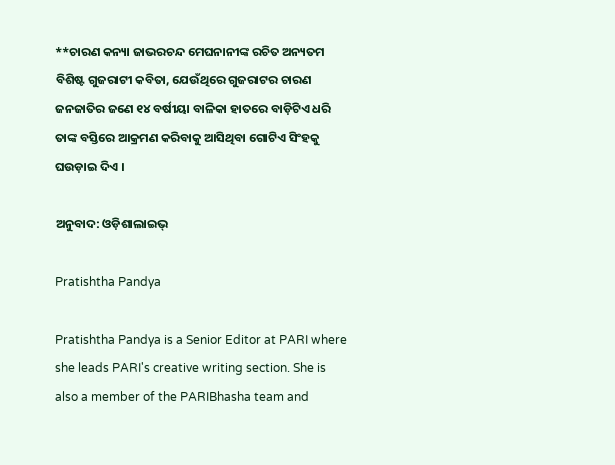**ଚାରଣ କନ୍ୟା ଜାଭରଚନ୍ଦ ମେଘନାନୀଙ୍କ ରଚିତ ଅନ୍ୟତମ ବିଶିଷ୍ଟ ଗୁଜରାଟୀ କବିତା, ଯେଉଁଥିରେ ଗୁଜରାଟର ଚାରଣ ଜନଜାତିର ଜଣେ ୧୪ ବର୍ଷୀୟା ବାଳିକା ହାତରେ ବାଡ଼ିଟିଏ ଧରି ତାଙ୍କ ବସ୍ତିରେ ଆକ୍ରମଣ କରିବାକୁ ଆସିଥିବା ଗୋଟିଏ ସିଂହକୁ ଘଉଡ଼ାଇ ଦିଏ ।

ଅନୁବାଦ: ଓଡ଼ିଶାଲାଇଭ୍‍

Pratishtha Pandya

Pratishtha Pandya is a Senior Editor at PARI where she leads PARI's creative writing section. She is also a member of the PARIBhasha team and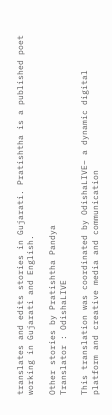translates and edits stories in Gujarati. Pratishtha is a published poet working in Gujarati and English.

Other stories by Pratishtha Pandya
Translator : OdishaLIVE

This translation was coordinated by OdishaLIVE– a dynamic digital platform and creative media and communication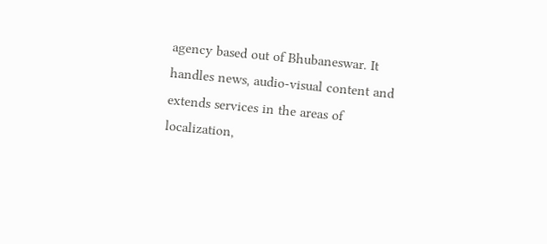agency based out of Bhubaneswar. It handles news, audio-visual content and extends services in the areas of localization,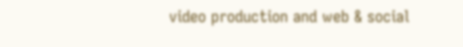video production and web & social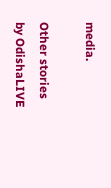media.

Other stories by OdishaLIVE